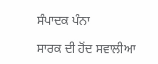ਸੰਪਾਦਕ ਪੰਨਾ

ਸਾਰਕ ਦੀ ਹੋਂਦ ਸਵਾਲੀਆ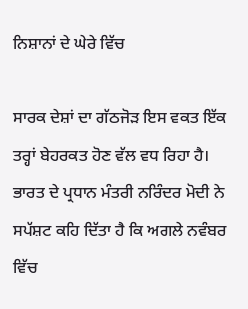ਨਿਸ਼ਾਨਾਂ ਦੇ ਘੇਰੇ ਵਿੱਚ

ਸਾਰਕ ਦੇਸ਼ਾਂ ਦਾ ਗੱਠਜੋੜ ਇਸ ਵਕਤ ਇੱਕ ਤਰ੍ਹਾਂ ਬੇਹਰਕਤ ਹੋਣ ਵੱਲ ਵਧ ਰਿਹਾ ਹੈ। ਭਾਰਤ ਦੇ ਪ੍ਰਧਾਨ ਮੰਤਰੀ ਨਰਿੰਦਰ ਮੋਦੀ ਨੇ ਸਪੱਸ਼ਟ ਕਹਿ ਦਿੱਤਾ ਹੈ ਕਿ ਅਗਲੇ ਨਵੰਬਰ ਵਿੱਚ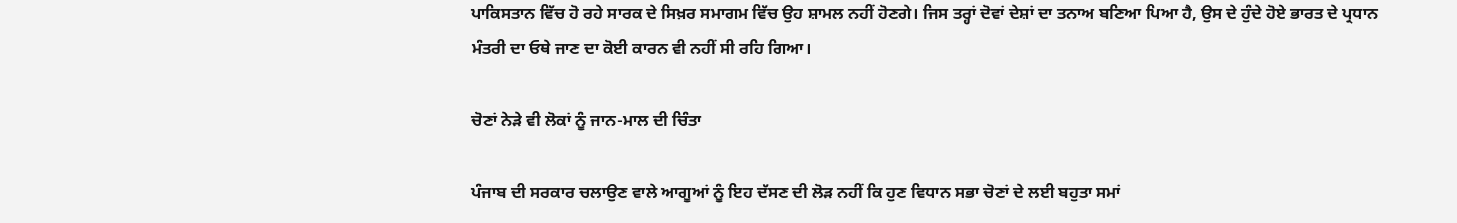ਪਾਕਿਸਤਾਨ ਵਿੱਚ ਹੋ ਰਹੇ ਸਾਰਕ ਦੇ ਸਿਖ਼ਰ ਸਮਾਗਮ ਵਿੱਚ ਉਹ ਸ਼ਾਮਲ ਨਹੀਂ ਹੋਣਗੇ। ਜਿਸ ਤਰ੍ਹਾਂ ਦੋਵਾਂ ਦੇਸ਼ਾਂ ਦਾ ਤਨਾਅ ਬਣਿਆ ਪਿਆ ਹੈ, ਉਸ ਦੇ ਹੁੰਦੇ ਹੋਏ ਭਾਰਤ ਦੇ ਪ੍ਰਧਾਨ ਮੰਤਰੀ ਦਾ ਓਥੇ ਜਾਣ ਦਾ ਕੋਈ ਕਾਰਨ ਵੀ ਨਹੀਂ ਸੀ ਰਹਿ ਗਿਆ।

ਚੋਣਾਂ ਨੇੜੇ ਵੀ ਲੋਕਾਂ ਨੂੰ ਜਾਨ-ਮਾਲ ਦੀ ਚਿੰਤਾ

ਪੰਜਾਬ ਦੀ ਸਰਕਾਰ ਚਲਾਉਣ ਵਾਲੇ ਆਗੂਆਂ ਨੂੰ ਇਹ ਦੱਸਣ ਦੀ ਲੋੜ ਨਹੀਂ ਕਿ ਹੁਣ ਵਿਧਾਨ ਸਭਾ ਚੋਣਾਂ ਦੇ ਲਈ ਬਹੁਤਾ ਸਮਾਂ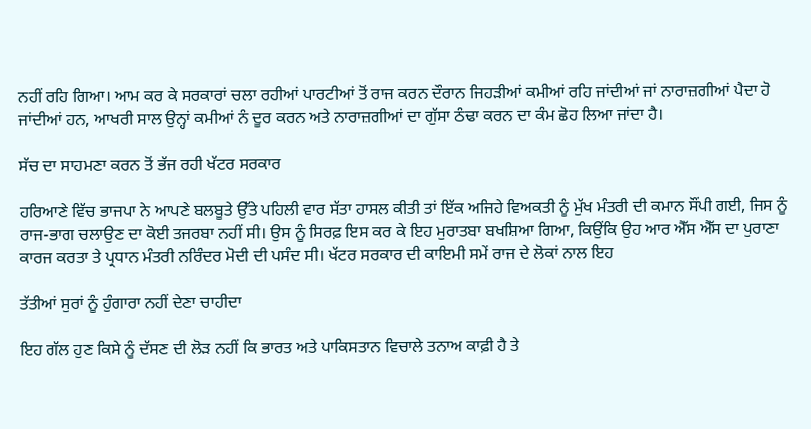ਨਹੀਂ ਰਹਿ ਗਿਆ। ਆਮ ਕਰ ਕੇ ਸਰਕਾਰਾਂ ਚਲਾ ਰਹੀਆਂ ਪਾਰਟੀਆਂ ਤੋਂ ਰਾਜ ਕਰਨ ਦੌਰਾਨ ਜਿਹੜੀਆਂ ਕਮੀਆਂ ਰਹਿ ਜਾਂਦੀਆਂ ਜਾਂ ਨਾਰਾਜ਼ਗੀਆਂ ਪੈਦਾ ਹੋ ਜਾਂਦੀਆਂ ਹਨ, ਆਖਰੀ ਸਾਲ ਉਨ੍ਹਾਂ ਕਮੀਆਂ ਨੰ ਦੂਰ ਕਰਨ ਅਤੇ ਨਾਰਾਜ਼ਗੀਆਂ ਦਾ ਗੁੱਸਾ ਠੰਢਾ ਕਰਨ ਦਾ ਕੰਮ ਛੋਹ ਲਿਆ ਜਾਂਦਾ ਹੈ।

ਸੱਚ ਦਾ ਸਾਹਮਣਾ ਕਰਨ ਤੋਂ ਭੱਜ ਰਹੀ ਖੱਟਰ ਸਰਕਾਰ

ਹਰਿਆਣੇ ਵਿੱਚ ਭਾਜਪਾ ਨੇ ਆਪਣੇ ਬਲਬੂਤੇ ਉੱਤੇ ਪਹਿਲੀ ਵਾਰ ਸੱਤਾ ਹਾਸਲ ਕੀਤੀ ਤਾਂ ਇੱਕ ਅਜਿਹੇ ਵਿਅਕਤੀ ਨੂੰ ਮੁੱਖ ਮੰਤਰੀ ਦੀ ਕਮਾਨ ਸੌਂਪੀ ਗਈ, ਜਿਸ ਨੂੰ ਰਾਜ-ਭਾਗ ਚਲਾਉਣ ਦਾ ਕੋਈ ਤਜਰਬਾ ਨਹੀਂ ਸੀ। ਉਸ ਨੂੰ ਸਿਰਫ਼ ਇਸ ਕਰ ਕੇ ਇਹ ਮੁਰਾਤਬਾ ਬਖਸ਼ਿਆ ਗਿਆ, ਕਿਉਂਕਿ ਉਹ ਆਰ ਐੱਸ ਐੱਸ ਦਾ ਪੁਰਾਣਾ ਕਾਰਜ ਕਰਤਾ ਤੇ ਪ੍ਰਧਾਨ ਮੰਤਰੀ ਨਰਿੰਦਰ ਮੋਦੀ ਦੀ ਪਸੰਦ ਸੀ। ਖੱਟਰ ਸਰਕਾਰ ਦੀ ਕਾਇਮੀ ਸਮੇਂ ਰਾਜ ਦੇ ਲੋਕਾਂ ਨਾਲ ਇਹ

ਤੱਤੀਆਂ ਸੁਰਾਂ ਨੂੰ ਹੁੰਗਾਰਾ ਨਹੀਂ ਦੇਣਾ ਚਾਹੀਦਾ

ਇਹ ਗੱਲ ਹੁਣ ਕਿਸੇ ਨੂੰ ਦੱਸਣ ਦੀ ਲੋੜ ਨਹੀਂ ਕਿ ਭਾਰਤ ਅਤੇ ਪਾਕਿਸਤਾਨ ਵਿਚਾਲੇ ਤਨਾਅ ਕਾਫ਼ੀ ਹੈ ਤੇ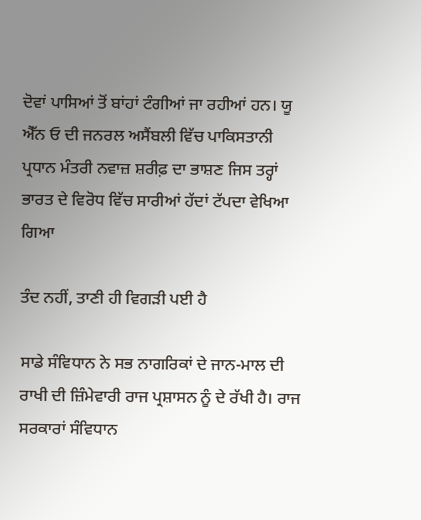ਦੋਵਾਂ ਪਾਸਿਆਂ ਤੋਂ ਬਾਂਹਾਂ ਟੰਗੀਆਂ ਜਾ ਰਹੀਆਂ ਹਨ। ਯੂ ਐੱਨ ਓ ਦੀ ਜਨਰਲ ਅਸੈਂਬਲੀ ਵਿੱਚ ਪਾਕਿਸਤਾਨੀ ਪ੍ਰਧਾਨ ਮੰਤਰੀ ਨਵਾਜ਼ ਸ਼ਰੀਫ਼ ਦਾ ਭਾਸ਼ਣ ਜਿਸ ਤਰ੍ਹਾਂ ਭਾਰਤ ਦੇ ਵਿਰੋਧ ਵਿੱਚ ਸਾਰੀਆਂ ਹੱਦਾਂ ਟੱਪਦਾ ਵੇਖਿਆ ਗਿਆ

ਤੰਦ ਨਹੀਂ, ਤਾਣੀ ਹੀ ਵਿਗੜੀ ਪਈ ਹੈ

ਸਾਡੇ ਸੰਵਿਧਾਨ ਨੇ ਸਭ ਨਾਗਰਿਕਾਂ ਦੇ ਜਾਨ-ਮਾਲ ਦੀ ਰਾਖੀ ਦੀ ਜ਼ਿੰਮੇਵਾਰੀ ਰਾਜ ਪ੍ਰਸ਼ਾਸਨ ਨੂੰ ਦੇ ਰੱਖੀ ਹੈ। ਰਾਜ ਸਰਕਾਰਾਂ ਸੰਵਿਧਾਨ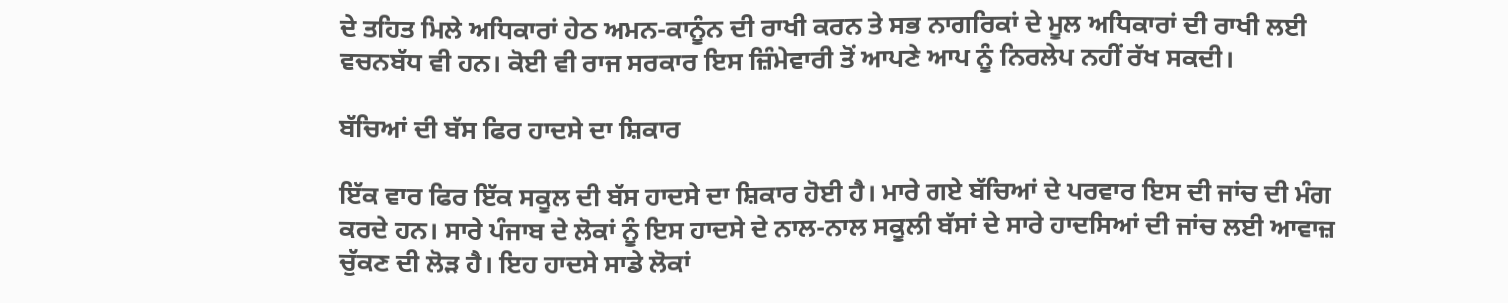ਦੇ ਤਹਿਤ ਮਿਲੇ ਅਧਿਕਾਰਾਂ ਹੇਠ ਅਮਨ-ਕਾਨੂੰਨ ਦੀ ਰਾਖੀ ਕਰਨ ਤੇ ਸਭ ਨਾਗਰਿਕਾਂ ਦੇ ਮੂਲ ਅਧਿਕਾਰਾਂ ਦੀ ਰਾਖੀ ਲਈ ਵਚਨਬੱਧ ਵੀ ਹਨ। ਕੋਈ ਵੀ ਰਾਜ ਸਰਕਾਰ ਇਸ ਜ਼ਿੰਮੇਵਾਰੀ ਤੋਂ ਆਪਣੇ ਆਪ ਨੂੰ ਨਿਰਲੇਪ ਨਹੀਂ ਰੱਖ ਸਕਦੀ।

ਬੱਚਿਆਂ ਦੀ ਬੱਸ ਫਿਰ ਹਾਦਸੇ ਦਾ ਸ਼ਿਕਾਰ

ਇੱਕ ਵਾਰ ਫਿਰ ਇੱਕ ਸਕੂਲ ਦੀ ਬੱਸ ਹਾਦਸੇ ਦਾ ਸ਼ਿਕਾਰ ਹੋਈ ਹੈ। ਮਾਰੇ ਗਏ ਬੱਚਿਆਂ ਦੇ ਪਰਵਾਰ ਇਸ ਦੀ ਜਾਂਚ ਦੀ ਮੰਗ ਕਰਦੇ ਹਨ। ਸਾਰੇ ਪੰਜਾਬ ਦੇ ਲੋਕਾਂ ਨੂੰ ਇਸ ਹਾਦਸੇ ਦੇ ਨਾਲ-ਨਾਲ ਸਕੂਲੀ ਬੱਸਾਂ ਦੇ ਸਾਰੇ ਹਾਦਸਿਆਂ ਦੀ ਜਾਂਚ ਲਈ ਆਵਾਜ਼ ਚੁੱਕਣ ਦੀ ਲੋੜ ਹੈ। ਇਹ ਹਾਦਸੇ ਸਾਡੇ ਲੋਕਾਂ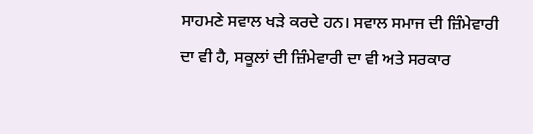ਸਾਹਮਣੇ ਸਵਾਲ ਖੜੇ ਕਰਦੇ ਹਨ। ਸਵਾਲ ਸਮਾਜ ਦੀ ਜ਼ਿੰਮੇਵਾਰੀ ਦਾ ਵੀ ਹੈ, ਸਕੂਲਾਂ ਦੀ ਜ਼ਿੰਮੇਵਾਰੀ ਦਾ ਵੀ ਅਤੇ ਸਰਕਾਰ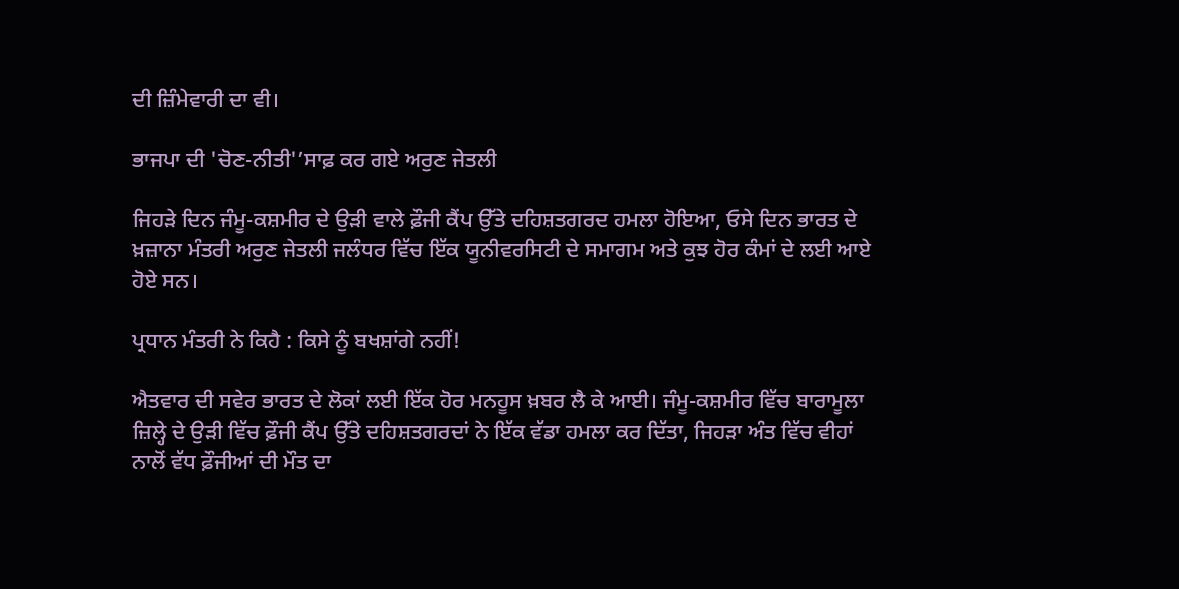ਦੀ ਜ਼ਿੰਮੇਵਾਰੀ ਦਾ ਵੀ।

ਭਾਜਪਾ ਦੀ 'ਚੋਣ-ਨੀਤੀ'’ਸਾਫ਼ ਕਰ ਗਏ ਅਰੁਣ ਜੇਤਲੀ

ਜਿਹੜੇ ਦਿਨ ਜੰਮੂ-ਕਸ਼ਮੀਰ ਦੇ ਉੜੀ ਵਾਲੇ ਫ਼ੌਜੀ ਕੈਂਪ ਉੱਤੇ ਦਹਿਸ਼ਤਗਰਦ ਹਮਲਾ ਹੋਇਆ, ਓਸੇ ਦਿਨ ਭਾਰਤ ਦੇ ਖ਼ਜ਼ਾਨਾ ਮੰਤਰੀ ਅਰੁਣ ਜੇਤਲੀ ਜਲੰਧਰ ਵਿੱਚ ਇੱਕ ਯੂਨੀਵਰਸਿਟੀ ਦੇ ਸਮਾਗਮ ਅਤੇ ਕੁਝ ਹੋਰ ਕੰਮਾਂ ਦੇ ਲਈ ਆਏ ਹੋਏ ਸਨ।

ਪ੍ਰਧਾਨ ਮੰਤਰੀ ਨੇ ਕਿਹੈ : ਕਿਸੇ ਨੂੰ ਬਖਸ਼ਾਂਗੇ ਨਹੀਂ!

ਐਤਵਾਰ ਦੀ ਸਵੇਰ ਭਾਰਤ ਦੇ ਲੋਕਾਂ ਲਈ ਇੱਕ ਹੋਰ ਮਨਹੂਸ ਖ਼ਬਰ ਲੈ ਕੇ ਆਈ। ਜੰਮੂ-ਕਸ਼ਮੀਰ ਵਿੱਚ ਬਾਰਾਮੂਲਾ ਜ਼ਿਲ੍ਹੇ ਦੇ ਉੜੀ ਵਿੱਚ ਫ਼ੌਜੀ ਕੈਂਪ ਉੱਤੇ ਦਹਿਸ਼ਤਗਰਦਾਂ ਨੇ ਇੱਕ ਵੱਡਾ ਹਮਲਾ ਕਰ ਦਿੱਤਾ, ਜਿਹੜਾ ਅੰਤ ਵਿੱਚ ਵੀਹਾਂ ਨਾਲੋਂ ਵੱਧ ਫ਼ੌਜੀਆਂ ਦੀ ਮੌਤ ਦਾ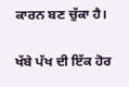ਕਾਰਨ ਬਣ ਚੁੱਕਾ ਹੈ।

ਖੱਬੇ ਪੱਖ ਦੀ ਇੱਕ ਹੋਰ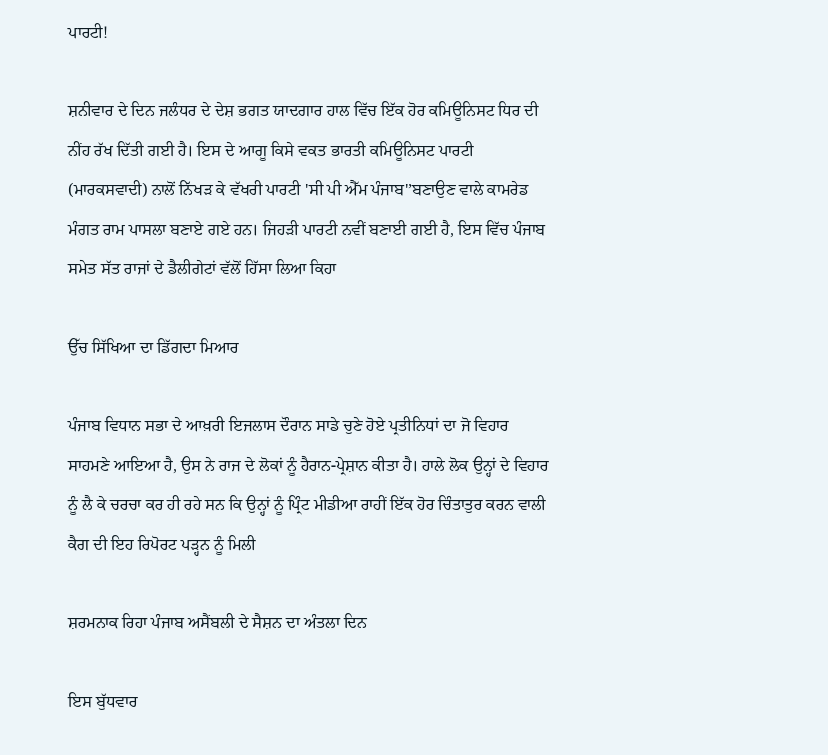ਪਾਰਟੀ!

ਸ਼ਨੀਵਾਰ ਦੇ ਦਿਨ ਜਲੰਧਰ ਦੇ ਦੇਸ਼ ਭਗਤ ਯਾਦਗਾਰ ਹਾਲ ਵਿੱਚ ਇੱਕ ਹੋਰ ਕਮਿਊਨਿਸਟ ਧਿਰ ਦੀ ਨੀਂਹ ਰੱਖ ਦਿੱਤੀ ਗਈ ਹੈ। ਇਸ ਦੇ ਆਗੂ ਕਿਸੇ ਵਕਤ ਭਾਰਤੀ ਕਮਿਊਨਿਸਟ ਪਾਰਟੀ (ਮਾਰਕਸਵਾਦੀ) ਨਾਲੋਂ ਨਿੱਖੜ ਕੇ ਵੱਖਰੀ ਪਾਰਟੀ 'ਸੀ ਪੀ ਐੱਮ ਪੰਜਾਬ'’ਬਣਾਉਣ ਵਾਲੇ ਕਾਮਰੇਡ ਮੰਗਤ ਰਾਮ ਪਾਸਲਾ ਬਣਾਏ ਗਏ ਹਨ। ਜਿਹੜੀ ਪਾਰਟੀ ਨਵੀਂ ਬਣਾਈ ਗਈ ਹੈ, ਇਸ ਵਿੱਚ ਪੰਜਾਬ ਸਮੇਤ ਸੱਤ ਰਾਜਾਂ ਦੇ ਡੈਲੀਗੇਟਾਂ ਵੱਲੋਂ ਹਿੱਸਾ ਲਿਆ ਕਿਹਾ

ਉੱਚ ਸਿੱਖਿਆ ਦਾ ਡਿੱਗਦਾ ਮਿਆਰ

ਪੰਜਾਬ ਵਿਧਾਨ ਸਭਾ ਦੇ ਆਖ਼ਰੀ ਇਜਲਾਸ ਦੌਰਾਨ ਸਾਡੇ ਚੁਣੇ ਹੋਏ ਪ੍ਰਤੀਨਿਧਾਂ ਦਾ ਜੋ ਵਿਹਾਰ ਸਾਹਮਣੇ ਆਇਆ ਹੈ, ਉਸ ਨੇ ਰਾਜ ਦੇ ਲੋਕਾਂ ਨੂੰ ਹੈਰਾਨ-ਪ੍ਰੇਸ਼ਾਨ ਕੀਤਾ ਹੈ। ਹਾਲੇ ਲੋਕ ਉਨ੍ਹਾਂ ਦੇ ਵਿਹਾਰ ਨੂੰ ਲੈ ਕੇ ਚਰਚਾ ਕਰ ਹੀ ਰਹੇ ਸਨ ਕਿ ਉਨ੍ਹਾਂ ਨੂੰ ਪ੍ਰਿੰਟ ਮੀਡੀਆ ਰਾਹੀਂ ਇੱਕ ਹੋਰ ਚਿੰਤਾਤੁਰ ਕਰਨ ਵਾਲੀ ਕੈਗ ਦੀ ਇਹ ਰਿਪੋਰਟ ਪੜ੍ਹਨ ਨੂੰ ਮਿਲੀ

ਸ਼ਰਮਨਾਕ ਰਿਹਾ ਪੰਜਾਬ ਅਸੈਂਬਲੀ ਦੇ ਸੈਸ਼ਨ ਦਾ ਅੰਤਲਾ ਦਿਨ

ਇਸ ਬੁੱਧਵਾਰ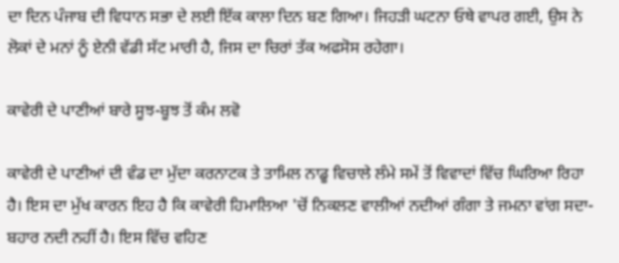ਦਾ ਦਿਨ ਪੰਜਾਬ ਦੀ ਵਿਧਾਨ ਸਭਾ ਦੇ ਲਈ ਇੱਕ ਕਾਲਾ ਦਿਨ ਬਣ ਗਿਆ। ਜਿਹੜੀ ਘਟਨਾ ਓਥੇ ਵਾਪਰ ਗਈ, ਉਸ ਨੇ ਲੋਕਾਂ ਦੇ ਮਨਾਂ ਨੂੰ ਏਨੀ ਵੱਡੀ ਸੱਟ ਮਾਰੀ ਹੈ, ਜਿਸ ਦਾ ਚਿਰਾਂ ਤੱਕ ਅਫਸੋਸ ਰਹੇਗਾ।

ਕਾਵੇਰੀ ਦੇ ਪਾਣੀਆਂ ਬਾਰੇ ਸੂਝ-ਬੂਝ ਤੋਂ ਕੰਮ ਲਵੋ

ਕਾਵੇਰੀ ਦੇ ਪਾਣੀਆਂ ਦੀ ਵੰਡ ਦਾ ਮੁੱਦਾ ਕਰਨਾਟਕ ਤੇ ਤਾਮਿਲ ਨਾਡੂ ਵਿਚਾਲੇ ਲੰਮੇ ਸਮੇਂ ਤੋਂ ਵਿਵਾਦਾਂ ਵਿੱਚ ਘਿਰਿਆ ਰਿਹਾ ਹੈ। ਇਸ ਦਾ ਮੁੱਖ ਕਾਰਨ ਇਹ ਹੈ ਕਿ ਕਾਵੇਰੀ ਹਿਮਾਲਿਆ 'ਚੋਂ ਨਿਕਲਣ ਵਾਲੀਆਂ ਨਦੀਆਂ ਗੰਗਾ ਤੇ ਜਮਨਾ ਵਾਂਗ ਸਦਾ-ਬਹਾਰ ਨਦੀ ਨਹੀਂ ਹੈ। ਇਸ ਵਿੱਚ ਵਹਿਣ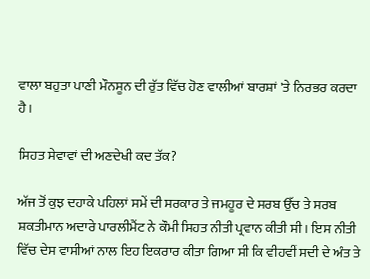ਵਾਲਾ ਬਹੁਤਾ ਪਾਣੀ ਮੌਨਸੂਨ ਦੀ ਰੁੱਤ ਵਿੱਚ ਹੋਣ ਵਾਲੀਆਂ ਬਾਰਸ਼ਾਂ 'ਤੇ ਨਿਰਭਰ ਕਰਦਾ ਹੈ।

ਸਿਹਤ ਸੇਵਾਵਾਂ ਦੀ ਅਣਦੇਖੀ ਕਦ ਤੱਕ?

ਅੱਜ ਤੋਂ ਕੁਝ ਦਹਾਕੇ ਪਹਿਲਾਂ ਸਮੇਂ ਦੀ ਸਰਕਾਰ ਤੇ ਜਮਹੂਰ ਦੇ ਸਰਬ ਉੱਚ ਤੇ ਸਰਬ ਸ਼ਕਤੀਮਾਨ ਅਦਾਰੇ ਪਾਰਲੀਮੈਂਟ ਨੇ ਕੌਮੀ ਸਿਹਤ ਨੀਤੀ ਪ੍ਰਵਾਨ ਕੀਤੀ ਸੀ। ਇਸ ਨੀਤੀ ਵਿੱਚ ਦੇਸ ਵਾਸੀਆਂ ਨਾਲ ਇਹ ਇਕਰਾਰ ਕੀਤਾ ਗਿਆ ਸੀ ਕਿ ਵੀਹਵੀਂ ਸਦੀ ਦੇ ਅੰਤ ਤੇ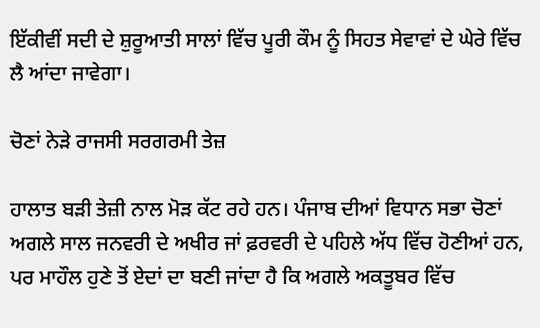ਇੱਕੀਵੀਂ ਸਦੀ ਦੇ ਸ਼ੁਰੂਆਤੀ ਸਾਲਾਂ ਵਿੱਚ ਪੂਰੀ ਕੌਮ ਨੂੰ ਸਿਹਤ ਸੇਵਾਵਾਂ ਦੇ ਘੇਰੇ ਵਿੱਚ ਲੈ ਆਂਦਾ ਜਾਵੇਗਾ।

ਚੋਣਾਂ ਨੇੜੇ ਰਾਜਸੀ ਸਰਗਰਮੀ ਤੇਜ਼

ਹਾਲਾਤ ਬੜੀ ਤੇਜ਼ੀ ਨਾਲ ਮੋੜ ਕੱਟ ਰਹੇ ਹਨ। ਪੰਜਾਬ ਦੀਆਂ ਵਿਧਾਨ ਸਭਾ ਚੋਣਾਂ ਅਗਲੇ ਸਾਲ ਜਨਵਰੀ ਦੇ ਅਖੀਰ ਜਾਂ ਫ਼ਰਵਰੀ ਦੇ ਪਹਿਲੇ ਅੱਧ ਵਿੱਚ ਹੋਣੀਆਂ ਹਨ, ਪਰ ਮਾਹੌਲ ਹੁਣੇ ਤੋਂ ਏਦਾਂ ਦਾ ਬਣੀ ਜਾਂਦਾ ਹੈ ਕਿ ਅਗਲੇ ਅਕਤੂਬਰ ਵਿੱਚ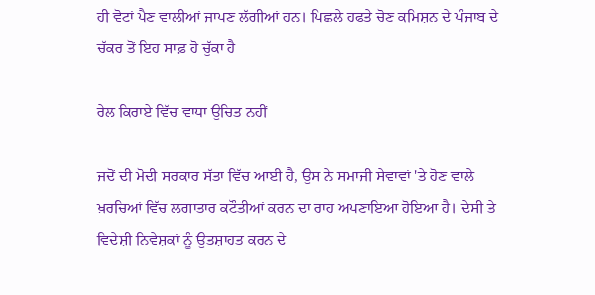ਹੀ ਵੋਟਾਂ ਪੈਣ ਵਾਲੀਆਂ ਜਾਪਣ ਲੱਗੀਆਂ ਹਨ। ਪਿਛਲੇ ਹਫਤੇ ਚੋਣ ਕਮਿਸ਼ਨ ਦੇ ਪੰਜਾਬ ਦੇ ਚੱਕਰ ਤੋਂ ਇਹ ਸਾਫ਼ ਹੋ ਚੁੱਕਾ ਹੈ

ਰੇਲ ਕਿਰਾਏ ਵਿੱਚ ਵਾਧਾ ਉਚਿਤ ਨਹੀਂ

ਜਦੋਂ ਦੀ ਮੋਦੀ ਸਰਕਾਰ ਸੱਤਾ ਵਿੱਚ ਆਈ ਹੈ, ਉਸ ਨੇ ਸਮਾਜੀ ਸੇਵਾਵਾਂ 'ਤੇ ਹੋਣ ਵਾਲੇ ਖ਼ਰਚਿਆਂ ਵਿੱਚ ਲਗਾਤਾਰ ਕਟੌਤੀਆਂ ਕਰਨ ਦਾ ਰਾਹ ਅਪਣਾਇਆ ਹੋਇਆ ਹੈ। ਦੇਸੀ ਤੇ ਵਿਦੇਸ਼ੀ ਨਿਵੇਸ਼ਕਾਂ ਨੂੰ ਉਤਸ਼ਾਹਤ ਕਰਨ ਦੇ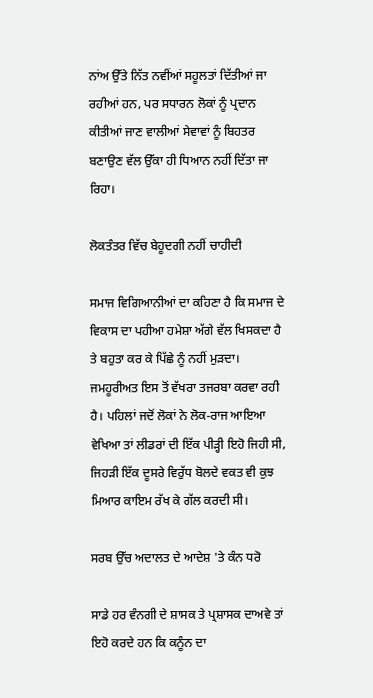ਨਾਂਅ ਉੱਤੇ ਨਿੱਤ ਨਵੀਂਆਂ ਸਹੂਲਤਾਂ ਦਿੱਤੀਆਂ ਜਾ ਰਹੀਆਂ ਹਨ, ਪਰ ਸਧਾਰਨ ਲੋਕਾਂ ਨੂੰ ਪ੍ਰਦਾਨ ਕੀਤੀਆਂ ਜਾਣ ਵਾਲੀਆਂ ਸੇਵਾਵਾਂ ਨੂੰ ਬਿਹਤਰ ਬਣਾਉਣ ਵੱਲ ਉੱਕਾ ਹੀ ਧਿਆਨ ਨਹੀਂ ਦਿੱਤਾ ਜਾ ਰਿਹਾ।

ਲੋਕਤੰਤਰ ਵਿੱਚ ਬੇਹੂਦਗੀ ਨਹੀਂ ਚਾਹੀਦੀ

ਸਮਾਜ ਵਿਗਿਆਨੀਆਂ ਦਾ ਕਹਿਣਾ ਹੈ ਕਿ ਸਮਾਜ ਦੇ ਵਿਕਾਸ ਦਾ ਪਹੀਆ ਹਮੇਸ਼ਾ ਅੱਗੇ ਵੱਲ ਖਿਸਕਦਾ ਹੈ ਤੇ ਬਹੁਤਾ ਕਰ ਕੇ ਪਿੱਛੇ ਨੂੰ ਨਹੀਂ ਮੁੜਦਾ। ਜਮਹੂਰੀਅਤ ਇਸ ਤੋਂ ਵੱਖਰਾ ਤਜਰਬਾ ਕਰਵਾ ਰਹੀ ਹੈ। ਪਹਿਲਾਂ ਜਦੋਂ ਲੋਕਾਂ ਨੇ ਲੋਕ-ਰਾਜ ਆਇਆ ਵੇਖਿਆ ਤਾਂ ਲੀਡਰਾਂ ਦੀ ਇੱਕ ਪੀੜ੍ਹੀ ਇਹੋ ਜਿਹੀ ਸੀ, ਜਿਹੜੀ ਇੱਕ ਦੂਸਰੇ ਵਿਰੁੱਧ ਬੋਲਦੇ ਵਕਤ ਵੀ ਕੁਝ ਮਿਆਰ ਕਾਇਮ ਰੱਖ ਕੇ ਗੱਲ ਕਰਦੀ ਸੀ।

ਸਰਬ ਉੱਚ ਅਦਾਲਤ ਦੇ ਆਦੇਸ਼ 'ਤੇ ਕੰਨ ਧਰੋ

ਸਾਡੇ ਹਰ ਵੰਨਗੀ ਦੇ ਸ਼ਾਸਕ ਤੇ ਪ੍ਰਸ਼ਾਸਕ ਦਾਅਵੇ ਤਾਂ ਇਹੋ ਕਰਦੇ ਹਨ ਕਿ ਕਨੂੰਨ ਦਾ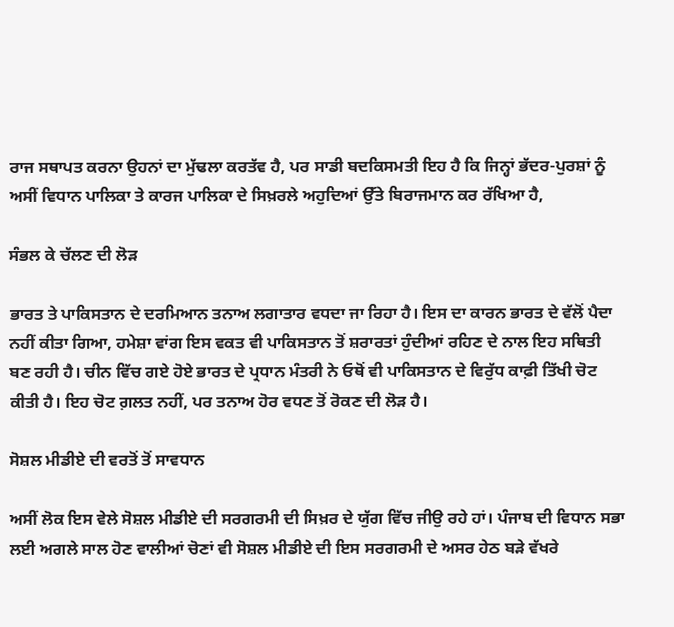ਰਾਜ ਸਥਾਪਤ ਕਰਨਾ ਉਹਨਾਂ ਦਾ ਮੁੱਢਲਾ ਕਰਤੱਵ ਹੈ, ਪਰ ਸਾਡੀ ਬਦਕਿਸਮਤੀ ਇਹ ਹੈ ਕਿ ਜਿਨ੍ਹਾਂ ਭੱਦਰ-ਪੁਰਸ਼ਾਂ ਨੂੰ ਅਸੀਂ ਵਿਧਾਨ ਪਾਲਿਕਾ ਤੇ ਕਾਰਜ ਪਾਲਿਕਾ ਦੇ ਸਿਖ਼ਰਲੇ ਅਹੁਦਿਆਂ ਉੱਤੇ ਬਿਰਾਜਮਾਨ ਕਰ ਰੱਖਿਆ ਹੈ,

ਸੰਭਲ ਕੇ ਚੱਲਣ ਦੀ ਲੋੜ

ਭਾਰਤ ਤੇ ਪਾਕਿਸਤਾਨ ਦੇ ਦਰਮਿਆਨ ਤਨਾਅ ਲਗਾਤਾਰ ਵਧਦਾ ਜਾ ਰਿਹਾ ਹੈ। ਇਸ ਦਾ ਕਾਰਨ ਭਾਰਤ ਦੇ ਵੱਲੋਂ ਪੈਦਾ ਨਹੀਂ ਕੀਤਾ ਗਿਆ, ਹਮੇਸ਼ਾ ਵਾਂਗ ਇਸ ਵਕਤ ਵੀ ਪਾਕਿਸਤਾਨ ਤੋਂ ਸ਼ਰਾਰਤਾਂ ਹੁੰਦੀਆਂ ਰਹਿਣ ਦੇ ਨਾਲ ਇਹ ਸਥਿਤੀ ਬਣ ਰਹੀ ਹੈ। ਚੀਨ ਵਿੱਚ ਗਏ ਹੋਏ ਭਾਰਤ ਦੇ ਪ੍ਰਧਾਨ ਮੰਤਰੀ ਨੇ ਓਥੋਂ ਵੀ ਪਾਕਿਸਤਾਨ ਦੇ ਵਿਰੁੱਧ ਕਾਫ਼ੀ ਤਿੱਖੀ ਚੋਟ ਕੀਤੀ ਹੈ। ਇਹ ਚੋਟ ਗ਼ਲਤ ਨਹੀਂ, ਪਰ ਤਨਾਅ ਹੋਰ ਵਧਣ ਤੋਂ ਰੋਕਣ ਦੀ ਲੋੜ ਹੈ।

ਸੋਸ਼ਲ ਮੀਡੀਏ ਦੀ ਵਰਤੋਂ ਤੋਂ ਸਾਵਧਾਨ

ਅਸੀਂ ਲੋਕ ਇਸ ਵੇਲੇ ਸੋਸ਼ਲ ਮੀਡੀਏ ਦੀ ਸਰਗਰਮੀ ਦੀ ਸਿਖ਼ਰ ਦੇ ਯੁੱਗ ਵਿੱਚ ਜੀਉ ਰਹੇ ਹਾਂ। ਪੰਜਾਬ ਦੀ ਵਿਧਾਨ ਸਭਾ ਲਈ ਅਗਲੇ ਸਾਲ ਹੋਣ ਵਾਲੀਆਂ ਚੋਣਾਂ ਵੀ ਸੋਸ਼ਲ ਮੀਡੀਏ ਦੀ ਇਸ ਸਰਗਰਮੀ ਦੇ ਅਸਰ ਹੇਠ ਬੜੇ ਵੱਖਰੇ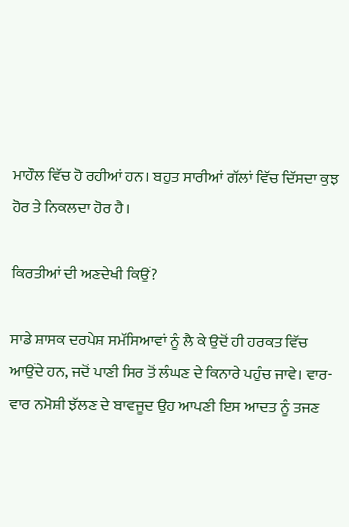ਮਾਹੌਲ ਵਿੱਚ ਹੋ ਰਹੀਆਂ ਹਨ। ਬਹੁਤ ਸਾਰੀਆਂ ਗੱਲਾਂ ਵਿੱਚ ਦਿੱਸਦਾ ਕੁਝ ਹੋਰ ਤੇ ਨਿਕਲਦਾ ਹੋਰ ਹੈ।

ਕਿਰਤੀਆਂ ਦੀ ਅਣਦੇਖੀ ਕਿਉਂ?

ਸਾਡੇ ਸ਼ਾਸਕ ਦਰਪੇਸ਼ ਸਮੱਸਿਆਵਾਂ ਨੂੰ ਲੈ ਕੇ ਉਦੋਂ ਹੀ ਹਰਕਤ ਵਿੱਚ ਆਉਂਦੇ ਹਨ, ਜਦੋਂ ਪਾਣੀ ਸਿਰ ਤੋਂ ਲੰਘਣ ਦੇ ਕਿਨਾਰੇ ਪਹੁੰਚ ਜਾਵੇ। ਵਾਰ-ਵਾਰ ਨਮੋਸ਼ੀ ਝੱਲਣ ਦੇ ਬਾਵਜੂਦ ਉਹ ਆਪਣੀ ਇਸ ਆਦਤ ਨੂੰ ਤਜਣ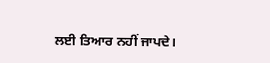ਲਈ ਤਿਆਰ ਨਹੀਂ ਜਾਪਦੇ।